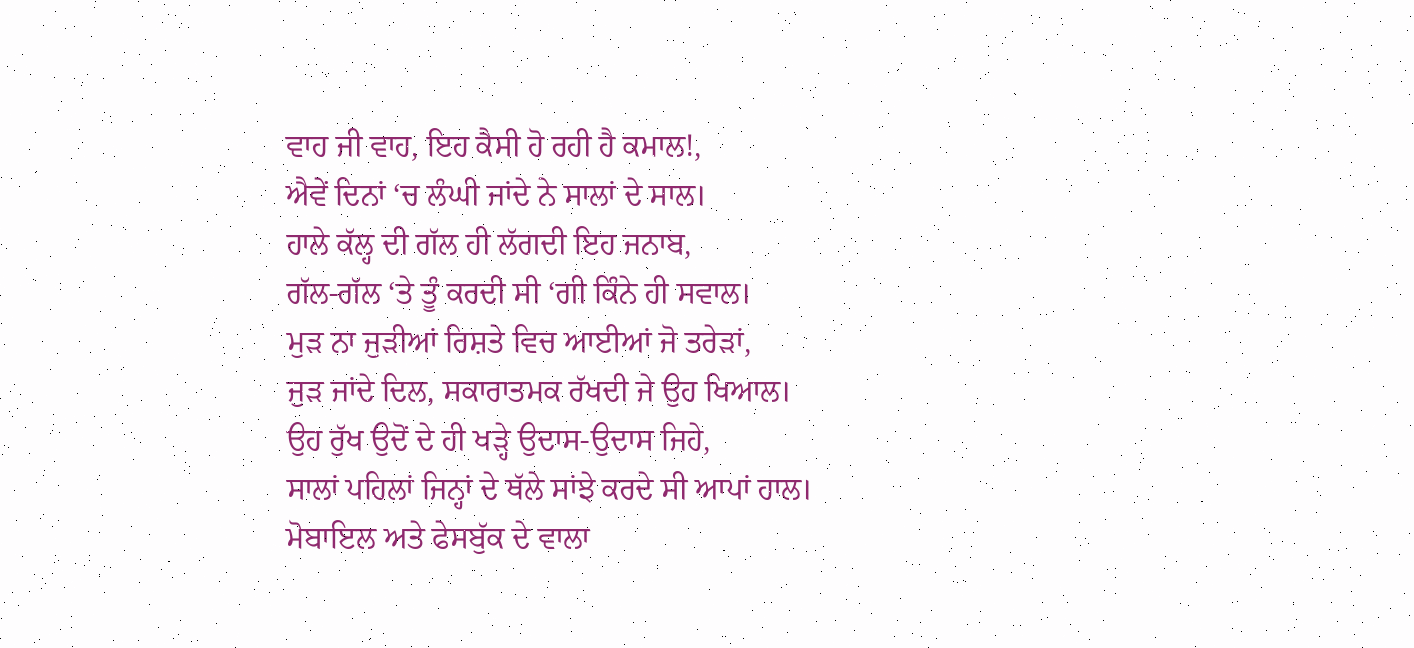ਵਾਹ ਜੀ ਵਾਹ, ਇਹ ਕੈਸੀ ਹੋ ਰਹੀ ਹੈ ਕਮਾਲ!,
ਐਵੇਂ ਦਿਨਾਂ ‘ਚ ਲੰਘੀ ਜਾਂਦੇ ਨੇ ਸਾਲਾਂ ਦੇ ਸਾਲ।
ਹਾਲੇ ਕੱਲ੍ਹ ਦੀ ਗੱਲ ਹੀ ਲੱਗਦੀ ਇਹ ਜਨਾਬ,
ਗੱਲ-ਗੱਲ ‘ਤੇ ਤੂੰ ਕਰਦੀ ਸੀ ‘ਗੀ ਕਿੰਨੇ ਹੀ ਸਵਾਲ।
ਮੁੜ ਨਾ ਜੁੜੀਆਂ ਰਿਸ਼ਤੇ ਵਿਚ ਆਈਆਂ ਜੋ ਤਰੇੜਾਂ,
ਜੁੜ ਜਾਂਦੇ ਦਿਲ, ਸਕਾਰਾਤਮਕ ਰੱਖਦੀ ਜੇ ਉਹ ਖਿਆਲ।
ਉਹ ਰੁੱਖ ਉਦੋਂ ਦੇ ਹੀ ਖੜ੍ਹੇ ਉਦਾਸ-ਉਦਾਸ ਜਿਹੇ,
ਸਾਲਾਂ ਪਹਿਲਾਂ ਜਿਨ੍ਹਾਂ ਦੇ ਥੱਲੇ ਸਾਂਝੇ ਕਰਦੇ ਸੀ ਆਪਾਂ ਹਾਲ।
ਮੋਬਾਇਲ ਅਤੇ ਫੇਸਬੁੱਕ ਦੇ ਵਾਲਾ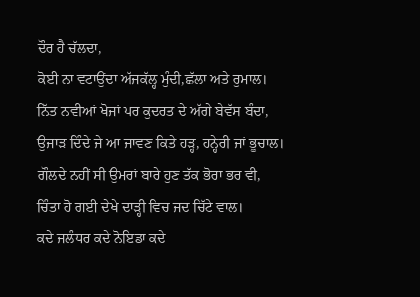ਦੌਰ ਹੈ ਚੱਲਦਾ,
ਕੋਈ ਨਾ ਵਟਾਉਂਦਾ ਅੱਜਕੱਲ੍ਹ ਮੁੰਦੀ,ਛੱਲਾ ਅਤੇ ਰੁਮਾਲ।
ਨਿੱਤ ਨਵੀਆਂ ਖੋਜਾਂ ਪਰ ਕੁਦਰਤ ਦੇ ਅੱਗੇ ਬੇਵੱਸ ਬੰਦਾ,
ਉਜਾੜ ਦਿੰਦੇ ਜੇ ਆ ਜਾਵਣ ਕਿਤੇ ਹੜ੍ਹ, ਹਨ੍ਹੇਰੀ ਜਾਂ ਭੂਚਾਲ।
ਗੌਲਦੇ ਨਹੀਂ ਸੀ ਉਮਰਾਂ ਬਾਰੇ ਹੁਣ ਤੱਕ ਭੋਰਾ ਭਰ ਵੀ,
ਚਿੰਤਾ ਹੋ ਗਈ ਦੇਖੇ ਦਾੜ੍ਹੀ ਵਿਚ ਜਦ ਚਿੱਟੇ ਵਾਲ।
ਕਦੇ ਜਲੰਧਰ ਕਦੇ ਨੋਇਡਾ ਕਦੇ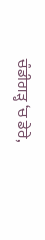ਚੰਡੀਗੜ੍ਹ ‘ਚ ਡੇਰੇ,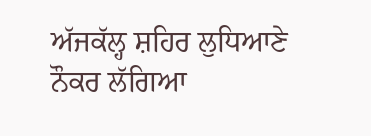ਅੱਜਕੱਲ੍ਹ ਸ਼ਹਿਰ ਲੁਧਿਆਣੇ ਨੌਕਰ ਲੱਗਿਆ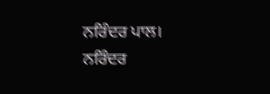ਨਰਿੰਦਰ ਪਾਲ।
ਨਰਿੰਦਰ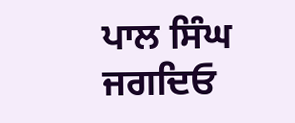ਪਾਲ ਸਿੰਘ ਜਗਦਿਓ